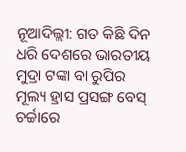ନୂଆଦିଲ୍ଲୀ: ଗତ କିଛି ଦିନ ଧରି ଦେଶରେ ଭାରତୀୟ ମୁଦ୍ରା ଟଙ୍କା ବା ରୁପିର ମୂଲ୍ୟ ହ୍ରାସ ପ୍ରସଙ୍ଗ ବେସ୍ ଚର୍ଚ୍ଚାରେ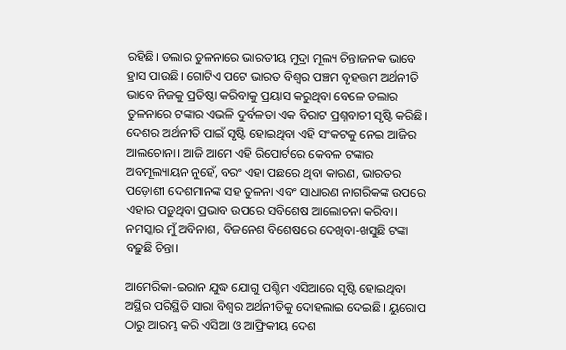ରହିଛି। ଡଲାର ତୁଳନାରେ ଭାରତୀୟ ମୁଦ୍ରା ମୂଲ୍ୟ ଚିନ୍ତାଜନକ ଭାବେ ହ୍ରାସ ପାଉଛି। ଗୋଟିଏ ପଟେ ଭାରତ ବିଶ୍ୱର ପଞ୍ଚମ ବୃହତ୍ତମ ଅର୍ଥନୀତି ଭାବେ ନିଜକୁ ପ୍ରତିଷ୍ଠା କରିବାକୁ ପ୍ରୟାସ କରୁଥିବା ବେଳେ ଡଲାର ତୁଳନାରେ ଟଙ୍କାର ଏଭଳି ଦୁର୍ବଳତା ଏକ ବିରାଟ ପ୍ରଶ୍ନବାଚୀ ସୃଷ୍ଟି କରିଛି। ଦେଶର ଅର୍ଥନୀତି ପାଇଁ ସୃଷ୍ଟି ହୋଇଥିବା ଏହି ସଂକଟକୁ ନେଇ ଆଜିର ଆଲଚୋନା। ଆଜି ଆମେ ଏହି ରିପୋର୍ଟରେ କେବଳ ଟଙ୍କାର ଅବମୂଲ୍ୟାୟନ ନୁହେଁ, ବରଂ ଏହା ପଛରେ ଥିବା କାରଣ, ଭାରତର ପଡ଼ୋଶୀ ଦେଶମାନଙ୍କ ସହ ତୁଳନା ଏବଂ ସାଧାରଣ ନାଗରିକଙ୍କ ଉପରେ ଏହାର ପଡ଼ୁଥିବା ପ୍ରଭାବ ଉପରେ ସବିଶେଷ ଆଲୋଚନା କରିବା। ନମସ୍କାର ମୁଁ ଅବିନାଶ, ବିଜନେଶ ବିଶେଷରେ ଦେଖିବା-ଖସୁଛି ଟଙ୍କା ବଢ଼ୁଛି ଚିନ୍ତା।

ଆମେରିକା-ଇରାନ ଯୁଦ୍ଧ ଯୋଗୁ ପଶ୍ଚିମ ଏସିଆରେ ସୃଷ୍ଟି ହୋଇଥିବା ଅସ୍ଥିର ପରିସ୍ଥିତି ସାରା ବିଶ୍ୱର ଅର୍ଥନୀତିକୁ ଦୋହଲାଇ ଦେଇଛି। ୟୁରୋପ ଠାରୁ ଆରମ୍ଭ କରି ଏସିଆ ଓ ଆଫ୍ରିକୀୟ ଦେଶ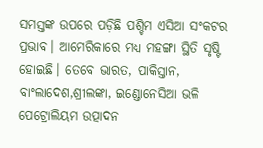ସମସ୍ତଙ୍କ ଉପରେ ପଡ଼ିଛି ପଶ୍ଚିମ ଏସିଆ ସଂକଟର ପ୍ରଭାବ। ଆମେରିକାରେ ମଧ୍ୟ ମହଙ୍ଗା ସ୍ଥିତି ସୃଷ୍ଟି ହୋଇଛି। ତେବେ ଭାରତ, ପାକିସ୍ତାନ, ବାଂଲାଦେଶ,ଶ୍ରୀଲଙ୍କା, ଇଣ୍ଡୋନେସିଆ ଭଳି ପେଟ୍ରୋଲିୟମ ଉତ୍ପାଦନ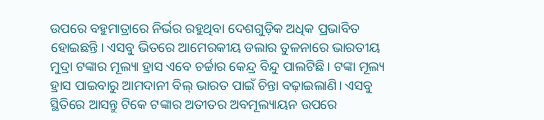ଉପରେ ବହୁମାତ୍ରାରେ ନିର୍ଭର ରହୁଥିବା ଦେଶଗୁଡ଼ିକ ଅଧିକ ପ୍ରଭାବିତ ହୋଇଛନ୍ତି। ଏସବୁ ଭିତରେ ଆମେରକୀୟ ଡଲାର ତୁଳନାରେ ଭାରତୀୟ ମୁଦ୍ରା ଟଙ୍କାର ମୂଲ୍ୟା ହ୍ରାସ ଏବେ ଚର୍ଚ୍ଚାର କେନ୍ଦ୍ର ବିନ୍ଦୁ ପାଲଟିଛି। ଟଙ୍କା ମୂଲ୍ୟ ହ୍ରାସ ପାଇବାରୁ ଆମଦାନୀ ବିଲ୍ ଭାରତ ପାଇଁ ଚିନ୍ତା ବଢ଼ାଇଲାଣି। ଏସବୁ ସ୍ଥିତିରେ ଆସନ୍ତୁ ଟିକେ ଟଙ୍କାର ଅତୀତର ଅବମୂଲ୍ୟାୟନ ଉପରେ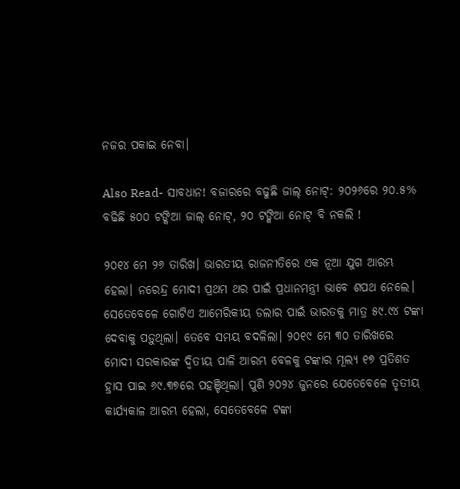ନଜର ପକାଇ ନେବା।

Also Read- ସାବଧାନ! ବଜାରରେ ବଢୁଛି ଜାଲ୍ ନୋଟ୍: ୨୦୨୬ରେ ୨୦.୫% ବଢିଛି ୫୦୦ ଟଙ୍କିଆ ଜାଲ୍ ନୋଟ୍, ୨୦ ଟଙ୍କିଆ ନୋଟ୍ ବି ନକଲି !

୨୦୧୪ ମେ ୨୬ ତାରିଖ। ଭାରତୀୟ ରାଜନୀତିରେ ଏକ ନୂଆ ଯୁଗ ଆରମ୍ଭ ହେଲା। ନରେନ୍ଦ୍ର ମୋଦୀ ପ୍ରଥମ ଥର ପାଇଁ ପ୍ରଧାନମନ୍ତ୍ରୀ ଭାବେ ଶପଥ ନେଲେ। ସେତେବେଳେ ଗୋଟିଏ ଆମେରିକୀୟ ଡଲାର ପାଇଁ ଭାରତକୁ ମାତ୍ର ୫୯.୯୪ ଟଙ୍କା ଦେବାକୁ ପଡ଼ୁଥିଲା। ତେବେ ସମୟ ବଦଳିଲା। ୨୦୧୯ ମେ ୩୦ ତାରିଖରେ ମୋଦୀ ସରକାରଙ୍କ ଦ୍ୱିତୀୟ ପାଳି ଆରମ୍ଭ ବେଳକୁ ଟଙ୍କାର ମୂଲ୍ୟ ୧୭ ପ୍ରତିଶତ ହ୍ରାସ ପାଇ ୬୯.୩୭ରେ ପହଞ୍ଚିଥିଲା। ପୁଣି ୨୦୨୪ ଜୁନରେ ଯେତେବେଳେ ତୃତୀୟ କାର୍ଯ୍ୟକାଳ ଆରମ୍ଭ ହେଲା, ସେତେବେଳେ ଟଙ୍କା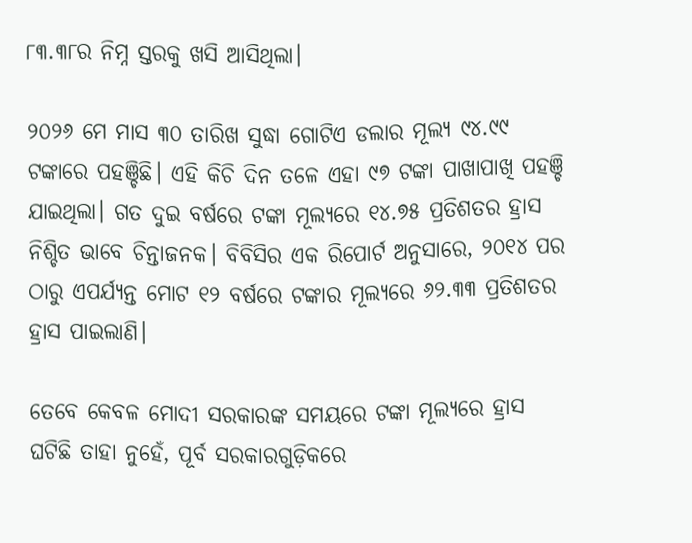୮୩.୩୮ର ନିମ୍ନ ସ୍ତରକୁ ଖସି ଆସିଥିଲା।

୨୦୨୬ ମେ ମାସ ୩୦ ତାରିଖ ସୁଦ୍ଧା ଗୋଟିଏ ଡଲାର ମୂଲ୍ୟ ୯୪.୯୯ ଟଙ୍କାରେ ପହଞ୍ଚିଛି। ଏହି କିଚି ଦିନ ତଳେ ଏହା ୯୭ ଟଙ୍କା ପାଖାପାଖି ପହଞ୍ଚି ଯାଇଥିଲା। ଗତ ଦୁଇ ବର୍ଷରେ ଟଙ୍କା ମୂଲ୍ୟରେ ୧୪.୭୫ ପ୍ରତିଶତର ହ୍ରାସ ନିଶ୍ଚିତ ଭାବେ ଚିନ୍ତାଜନକ। ବିବିସିର ଏକ ରିପୋର୍ଟ ଅନୁସାରେ, ୨୦୧୪ ପର ଠାରୁ ଏପର୍ଯ୍ୟନ୍ତ ମୋଟ ୧୨ ବର୍ଷରେ ଟଙ୍କାର ମୂଲ୍ୟରେ ୬୨.୩୩ ପ୍ରତିଶତର ହ୍ରାସ ପାଇଲାଣି।

ତେବେ କେବଳ ମୋଦୀ ସରକାରଙ୍କ ସମୟରେ ଟଙ୍କା ମୂଲ୍ୟରେ ହ୍ରାସ ଘଟିଛି ତାହା ନୁହେଁ, ପୂର୍ବ ସରକାରଗୁଡ଼ିକରେ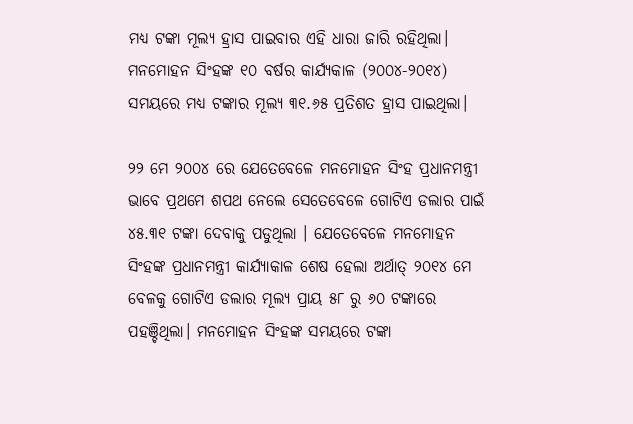ମଧ୍ୟ ଟଙ୍କା ମୂଲ୍ୟ ହ୍ରାସ ପାଇବାର ଏହି ଧାରା ଜାରି ରହିଥିଲା। ମନମୋହନ ସିଂହଙ୍କ ୧୦ ବର୍ଷର କାର୍ଯ୍ୟକାଳ (୨୦୦୪-୨୦୧୪) ସମୟରେ ମଧ୍ୟ ଟଙ୍କାର ମୂଲ୍ୟ ୩୧.୬୫ ପ୍ରତିଶତ ହ୍ରାସ ପାଇଥିଲା।

୨୨ ମେ ୨୦୦୪ ରେ ଯେତେବେଳେ ମନମୋହନ ସିଂହ ପ୍ରଧାନମନ୍ତ୍ରୀ ଭାବେ ପ୍ରଥମେ ଶପଥ ନେଲେ ସେତେବେଳେ ଗୋଟିଏ ଡଲାର ପାଇଁ ୪୫.୩୧ ଟଙ୍କା ଦେବାକୁ ପଡୁଥିଲା । ଯେତେବେଳେ ମନମୋହନ ସିଂହଙ୍କ ପ୍ରଧାନମନ୍ତ୍ରୀ କାର୍ଯ୍ୟାକାଳ ଶେଷ ହେଲା ଅର୍ଥାତ୍ ୨୦୧୪ ମେ ବେଳକୁ ଗୋଟିଏ ଡଲାର ମୂଲ୍ୟ ପ୍ରାୟ ୫୮ ରୁ ୬୦ ଟଙ୍କାରେ ପହଞ୍ଚିଥିଲା। ମନମୋହନ ସିଂହଙ୍କ ସମୟରେ ଟଙ୍କା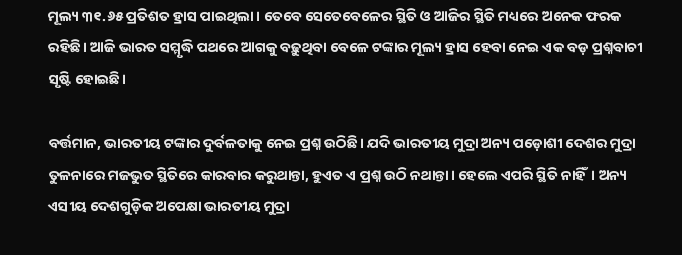ମୂଲ୍ୟ ୩୧.୬୫ ପ୍ରତିଶତ ହ୍ରାସ ପାଇଥିଲା। ତେବେ ସେତେବେଳେର ସ୍ଥିତି ଓ ଆଜିର ସ୍ଥିତି ମଧ୍ୟରେ ଅନେକ ଫରକ ରହିଛି। ଆଜି ଭାରତ ସମ୍ମୃଦ୍ଧି ପଥରେ ଆଗକୁ ବଢ଼ୁଥିବା ବେଳେ ଟଙ୍କାର ମୂଲ୍ୟ ହ୍ରାସ ହେବା ନେଇ ଏକ ବଡ଼ ପ୍ରଶ୍ନବାଚୀ ସୃଷ୍ଟି ହୋଇଛି।

ବର୍ତ୍ତମାନ, ଭାରତୀୟ ଟଙ୍କାର ଦୁର୍ବଳତାକୁ ନେଇ ପ୍ରଶ୍ନ ଉଠିଛି। ଯଦି ଭାରତୀୟ ମୁଦ୍ରା ଅନ୍ୟ ପଡ଼ୋଶୀ ଦେଶର ମୁଦ୍ରା ତୁଳନାରେ ମଜଭୁତ ସ୍ଥିତିରେ କାରବାର କରୁଥାନ୍ତା, ହୁଏତ ଏ ପ୍ରଶ୍ନ ଉଠି ନଥାନ୍ତା। ହେଲେ ଏପରି ସ୍ଥିତି ନାହିଁ। ଅନ୍ୟ ଏସୀୟ ଦେଶଗୁଡ଼ିକ ଅପେକ୍ଷା ଭାରତୀୟ ମୁଦ୍ରା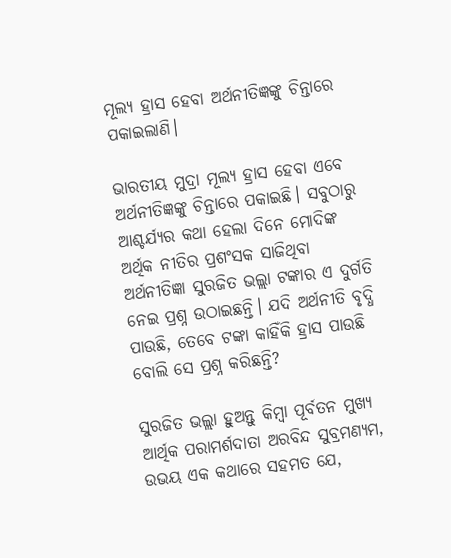ମୂଲ୍ୟ ହ୍ରାସ ହେବା ଅର୍ଥନୀତିଜ୍ଞଙ୍କୁ ଚିନ୍ତାରେ ପକାଇଲାଣି।

ଭାରତୀୟ ମୁଦ୍ରା ମୂଲ୍ୟ ହ୍ରାସ ହେବା ଏବେ ଅର୍ଥନୀତିଜ୍ଞଙ୍କୁ ଚିନ୍ତାରେ ପକାଇଛି। ସବୁଠାରୁ ଆଶ୍ଚର୍ଯ୍ୟର କଥା ହେଲା ଦିନେ ମୋଦିଙ୍କ ଅର୍ଥିକ ନୀତିର ପ୍ରଶଂସକ ସାଜିଥିବା ଅର୍ଥନୀତିଜ୍ଞା ସୁରଜିତ ଭଲ୍ଲା ଟଙ୍କାର ଏ ଦୁର୍ଗତି ନେଇ ପ୍ରଶ୍ନ ଉଠାଇଛନ୍ତି। ଯଦି ଅର୍ଥନୀତି ବୃଦ୍ଧି ପାଉଛି, ତେବେ ଟଙ୍କା କାହିଁକି ହ୍ରାସ ପାଉଛି ବୋଲି ସେ ପ୍ରଶ୍ନ କରିଛନ୍ତି?

ସୁରଜିତ ଭଲ୍ଲା ହୁଅନ୍ତୁ କିମ୍ବା ପୂର୍ବତନ ମୁଖ୍ୟ ଆର୍ଥିକ ପରାମର୍ଶଦାତା ଅରବିନ୍ଦ ସୁବ୍ରମଣ୍ୟମ, ଉଭୟ ଏକ କଥାରେ ସହମତ ଯେ,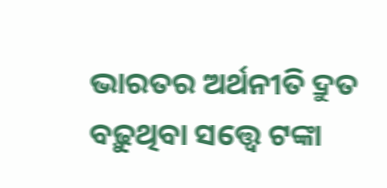ଭାରତର ଅର୍ଥନୀତି ଦ୍ରୁତ ବଢ଼ୁଥିବା ସତ୍ତ୍ୱେ ଟଙ୍କା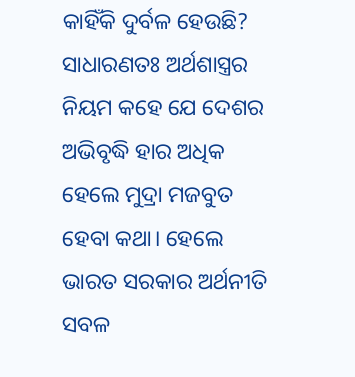କାହିଁକି ଦୁର୍ବଳ ହେଉଛି? ସାଧାରଣତଃ ଅର୍ଥଶାସ୍ତ୍ରର ନିୟମ କହେ ଯେ ଦେଶର ଅଭିବୃଦ୍ଧି ହାର ଅଧିକ ହେଲେ ମୁଦ୍ରା ମଜବୁତ ହେବା କଥା। ହେଲେ ଭାରତ ସରକାର ଅର୍ଥନୀତି ସବଳ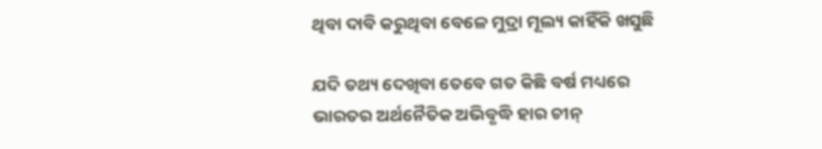ଥିବା ଦାବି କରୁଥିବା ବେଳେ ମୁଦ୍ରା ମୂଲ୍ୟ କାହିଁକି ଖସୁଛି

ଯଦି ତଥ୍ୟ ଦେଖିବା ତେବେ ଗତ କିଛି ବର୍ଷ ମଧ୍ୟରେ ଭାରତର ଅର୍ଥନୈତିକ ଅଭିବୃଦ୍ଧି ହାର ଚୀନ୍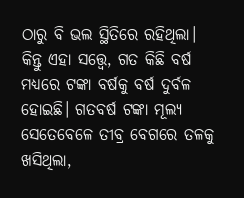ଠାରୁ ବି ଭଲ ସ୍ଥିତିରେ ରହିଥିଲା। କିନ୍ତୁ ଏହା ସତ୍ତ୍ୱେ, ଗତ କିଛି ବର୍ଷ ମଧ୍ୟରେ ଟଙ୍କା ବର୍ଷକୁ ବର୍ଷ ଦୁର୍ବଳ ହୋଇଛି। ଗତବର୍ଷ ଟଙ୍କା ମୂଲ୍ୟ ସେତେବେଳେ ତୀବ୍ର ବେଗରେ ତଳକୁ ଖସିଥିଲା,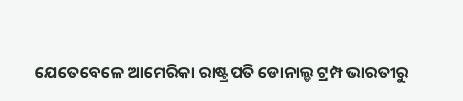ଯେତେବେଳେ ଆମେରିକା ରାଷ୍ଟ୍ରପତି ଡୋନାଲ୍ଡ ଟ୍ରମ୍ପ ଭାରତୀରୁ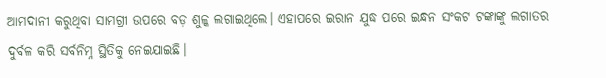ଆମଦାନୀ କରୁଥିବା ସାମଗ୍ରୀ ଉପରେ ବଡ଼ ଶୁଳ୍କ ଲଗାଇଥିଲେ। ଏହାପରେ ଇରାନ ଯୁଦ୍ଧ ପରେ ଇନ୍ଧନ ସଂକଟ ଟଙ୍କାଙ୍କୁ ଲଗାତର ଦୁର୍ବଳ କରି ସର୍ବନିମ୍ନ ସ୍ଥିତିକୁ ନେଇଯାଇଛି।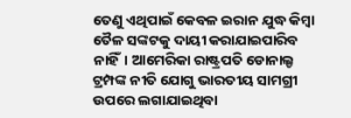ତେଣୁ ଏଥିପାଇଁ କେବଳ ଇରାନ ଯୁଦ୍ଧ କିମ୍ବା ତୈଳ ସଙ୍କଟକୁ ଦାୟୀ କରାଯାଇପାରିବ ନାହିଁ। ଆମେରିକା ରାଷ୍ଟ୍ରପତି ଡୋନାଲ୍ଡ ଟ୍ରମ୍ପଙ୍କ ନୀତି ଯୋଗୁ ଭାରତୀୟ ସାମଗ୍ରୀ ଉପରେ ଲଗାଯାଇଥିବା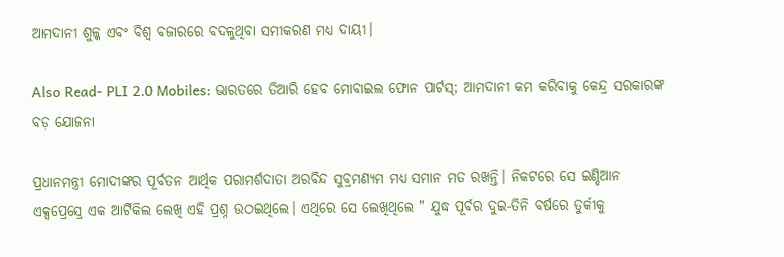ଆମଦାନୀ ଶୁଳ୍କ ଏବଂ ବିଶ୍ୱ ବଜାରରେ ବଦଳୁଥିବା ସମୀକରଣ ମଧ୍ୟ ଦାୟୀ।

Also Read- PLI 2.0 Mobiles: ଭାରତରେ ତିଆରି ହେବ ମୋବାଇଲ ଫୋନ ପାର୍ଟସ୍; ଆମଦାନୀ କମ କରିବାକୁ କେନ୍ଦ୍ର ସରକାରଙ୍କ ବଡ଼ ଯୋଜନା

ପ୍ରଧାନମନ୍ତ୍ରୀ ମୋଦୀଙ୍କର ପୂର୍ବତନ ଆର୍ଥିକ ପରାମର୍ଶଦାତା ଅରବିନ୍ଦ ସୁବ୍ରମଣ୍ୟମ ମଧ୍ୟ ସମାନ ମତ ରଖନ୍ତି। ନିକଟରେ ସେ ଇଣ୍ଡିଆନ ଏକ୍ସପ୍ରେସ୍ରେ ଏକ ଆର୍ଟିକିଲ ଲେଖି ଏହି ପ୍ରଶ୍ନ ଉଠଇଥିଲେ। ଏଥିରେ ସେ ଲେଖିଥିଲେ " ଯୁଦ୍ଧ ପୂର୍ବର ଦୁଇ-ତିନି ବର୍ଷରେ ତୁର୍କୀକୁ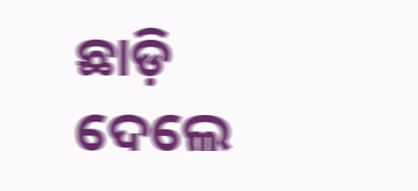ଛାଡ଼ି ଦେଲେ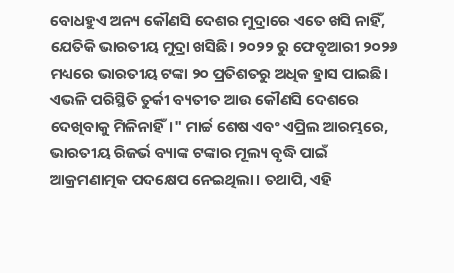ବୋଧହୁଏ ଅନ୍ୟ କୌଣସି ଦେଶର ମୁଦ୍ରାରେ ଏତେ ଖସି ନାହିଁ, ଯେତିକି ଭାରତୀୟ ମୁଦ୍ରା ଖସିଛି। ୨୦୨୨ ରୁ ଫେବୃଆରୀ ୨୦୨୬ ମଧ୍ୟରେ ଭାରତୀୟ ଟଙ୍କା ୨୦ ପ୍ରତିଶତରୁ ଅଧିକ ହ୍ରାସ ପାଇଛି। ଏଭଳି ପରିସ୍ଥିତି ତୁର୍କୀ ବ୍ୟତୀତ ଆଉ କୌଣସି ଦେଶରେ ଦେଖିବାକୁ ମିଳିନାହିଁ।" ମାର୍ଚ୍ଚ ଶେଷ ଏବଂ ଏପ୍ରିଲ ଆରମ୍ଭରେ, ଭାରତୀୟ ରିଜର୍ଭ ବ୍ୟାଙ୍କ ଟଙ୍କାର ମୂଲ୍ୟ ବୃଦ୍ଧି ପାଇଁ ଆକ୍ରମଣାତ୍ମକ ପଦକ୍ଷେପ ନେଇଥିଲା। ତଥାପି, ଏହି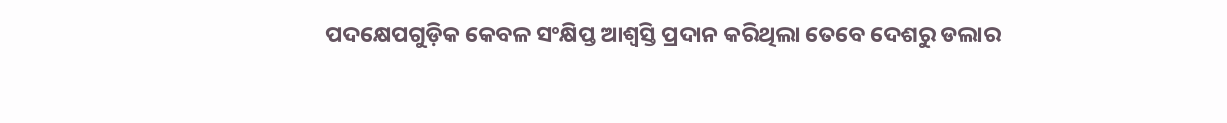ପଦକ୍ଷେପଗୁଡ଼ିକ କେବଳ ସଂକ୍ଷିପ୍ତ ଆଶ୍ୱସ୍ତି ପ୍ରଦାନ କରିଥିଲା ତେବେ ଦେଶରୁ ଡଲାର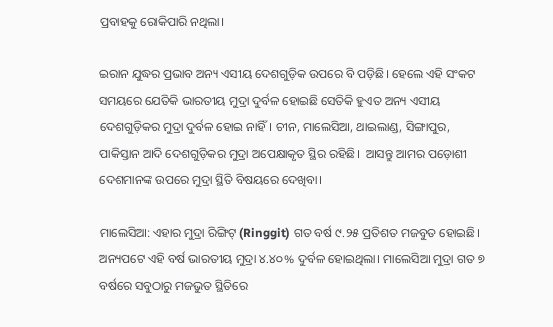ପ୍ରବାହକୁ ରୋକିପାରି ନଥିଲା।

ଇରାନ ଯୁଦ୍ଧର ପ୍ରଭାବ ଅନ୍ୟ ଏସୀୟ ଦେଶଗୁଡ଼ିକ ଉପରେ ବି ପଡ଼ିଛି। ହେଲେ ଏହି ସଂକଟ ସମୟରେ ଯେତିକି ଭାରତୀୟ ମୁଦ୍ରା ଦୁର୍ବଳ ହୋଇଛି ସେତିକି ହୁଏତ ଅନ୍ୟ ଏସୀୟ ଦେଶଗୁଡ଼ିକର ମୁଦ୍ରା ଦୁର୍ବଳ ହୋଇ ନାହିଁ। ଚୀନ, ମାଲେସିଆ, ଥାଇଲାଣ୍ଡ, ସିଙ୍ଗାପୁର, ପାକିସ୍ତାନ ଆଦି ଦେଶଗୁଡ଼ିକର ମୁଦ୍ରା ଅପେକ୍ଷାକୃତ ସ୍ଥିର ରହିଛି।  ଆସନ୍ତୁ ଆମର ପଡ଼ୋଶୀ ଦେଶମାନଙ୍କ ଉପରେ ମୁଦ୍ରା ସ୍ଥିତି ବିଷୟରେ ଦେଖିବା।

ମାଲେସିଆ: ଏହାର ମୁଦ୍ରା ରିଙ୍ଗିଟ୍ (Ringgit) ଗତ ବର୍ଷ ୯.୨୫ ପ୍ରତିଶତ ମଜବୁତ ହୋଇଛି। ଅନ୍ୟପଟେ ଏହି ବର୍ଷ ଭାରତୀୟ ମୁଦ୍ରା ୪.୪୦% ଦୁର୍ବଳ ହୋଇଥିଲା। ମାଲେସିଆ ମୁଦ୍ରା ଗତ ୭ ବର୍ଷରେ ସବୁଠାରୁ ମଜଭୁତ ସ୍ଥିତିରେ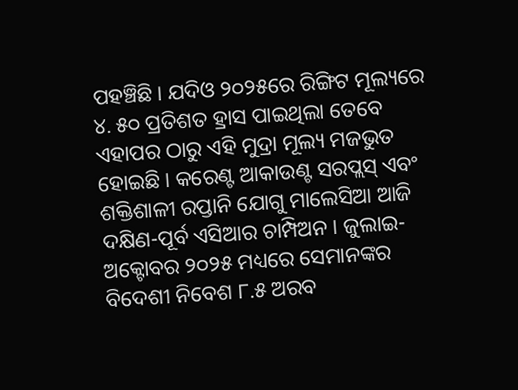ପହଞ୍ଚିଛି। ଯଦିଓ ୨୦୨୫ରେ ରିଙ୍ଗିଟ ମୂଲ୍ୟରେ ୪. ୫୦ ପ୍ରତିଶତ ହ୍ରାସ ପାଇଥିଲା ତେବେ ଏହାପର ଠାରୁ ଏହି ମୁଦ୍ରା ମୂଲ୍ୟ ମଜଭୁତ ହୋଇଛି। କରେଣ୍ଟ ଆକାଉଣ୍ଟ ସରପ୍ଲସ୍ ଏବଂ ଶକ୍ତିଶାଳୀ ରପ୍ତାନି ଯୋଗୁ ମାଲେସିଆ ଆଜି ଦକ୍ଷିଣ-ପୂର୍ବ ଏସିଆର ଚାମ୍ପିଅନ। ଜୁଲାଇ-ଅକ୍ଟୋବର ୨୦୨୫ ମଧ୍ୟରେ ସେମାନଙ୍କର ବିଦେଶୀ ନିବେଶ ୮.୫ ଅରବ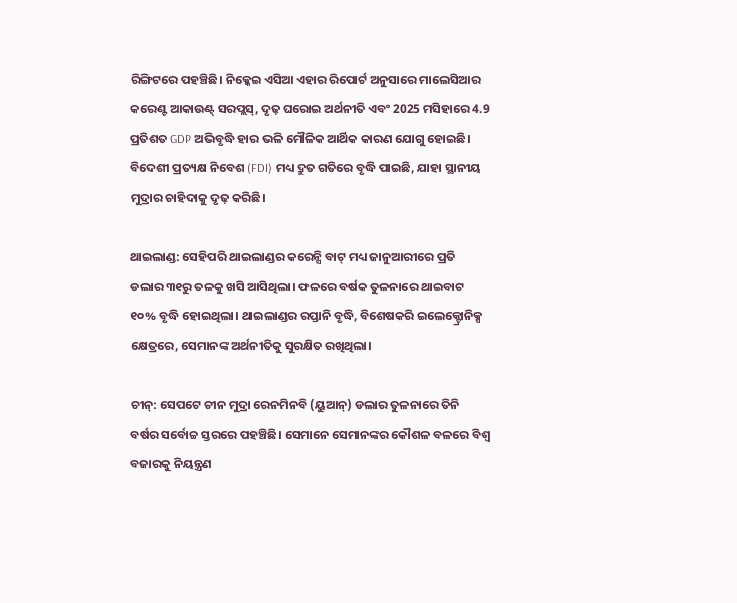ରିଙ୍ଗିଟରେ ପହଞ୍ଚିଛି। ନିକ୍କେଇ ଏସିଆ ଏହାର ରିପୋର୍ଟ ଅନୁସାରେ ମାଲେସିଆର କରେଣ୍ଟ ଆକାଉଣ୍ଟ୍ ସରପ୍ଲସ୍, ଦୃଢ଼ ଘରୋଇ ଅର୍ଥନୀତି ଏବଂ 2025 ମସିହାରେ 4.9 ପ୍ରତିଶତ GDP ଅଭିବୃଦ୍ଧି ହାର ଭଳି ମୌଳିକ ଆର୍ଥିକ କାରଣ ଯୋଗୁ ହୋଇଛି। ବିଦେଶୀ ପ୍ରତ୍ୟକ୍ଷ ନିବେଶ (FDI) ମଧ୍ୟ ଦ୍ରୁତ ଗତିରେ ବୃଦ୍ଧି ପାଇଛି, ଯାହା ସ୍ଥାନୀୟ ମୁଦ୍ରାର ଚାହିଦାକୁ ଦୃଢ଼ କରିଛି।

ଥାଇଲାଣ୍ଡ: ସେହିପରି ଥାଇଲାଣ୍ଡର କରେନ୍ସି ବାଟ୍ ମଧ୍ୟ ଜାନୁଆରୀରେ ପ୍ରତି ଡଲାର ୩୧ରୁ ତଳକୁ ଖସି ଆସିଥିଲା। ଫଳରେ ବର୍ଷକ ତୁଳନାରେ ଥାଇବାଟ ୧୦% ବୃଦ୍ଧି ହୋଇଥିଲା। ଥାଇଲାଣ୍ଡର ରପ୍ତାନି ବୃଦ୍ଧି, ବିଶେଷକରି ଇଲେକ୍ଟ୍ରୋନିକ୍ସ କ୍ଷେତ୍ରରେ, ସେମାନଙ୍କ ଅର୍ଥନୀତିକୁ ସୁରକ୍ଷିତ ରଖିଥିଲା।

ଚୀନ୍: ସେପଟେ ଚୀନ ମୁଦ୍ରା ରେନମିନବି (ୟୁଆନ୍) ଡଲାର ତୁଳନାରେ ତିନି ବର୍ଷର ସର୍ବୋଚ୍ଚ ସ୍ତରରେ ପହଞ୍ଚିଛି। ସେମାନେ ସେମାନଙ୍କର କୌଶଳ ବଳରେ ବିଶ୍ୱ ବଜାରକୁ ନିୟନ୍ତ୍ରଣ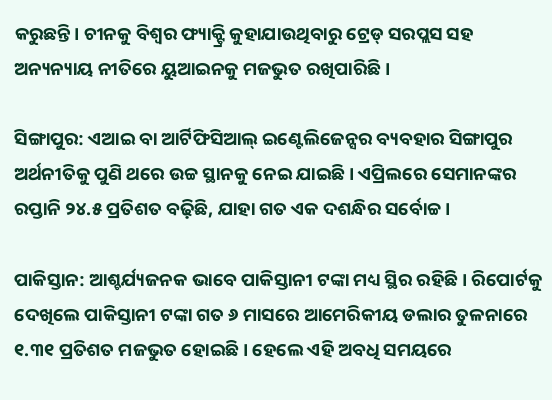କରୁଛନ୍ତି। ଚୀନକୁ ବିଶ୍ୱର ଫ୍ୟାକ୍ଟ୍ରି କୁହାଯାଉଥିବାରୁ ଟ୍ରେଡ୍ ସରପ୍ଲସ ସହ ଅନ୍ୟନ୍ୟାୟ ନୀତିରେ ୟୁଆଇନକୁ ମଜଭୁତ ରଖିପାରିଛି।

ସିଙ୍ଗାପୁର: ଏଆଇ ବା ଆର୍ଟିଫିସିଆଲ୍ ଇଣ୍ଟେଲିଜେନ୍ସର ବ୍ୟବହାର ସିଙ୍ଗାପୁର ଅର୍ଥନୀତିକୁ ପୁଣି ଥରେ ଉଚ୍ଚ ସ୍ଥାନକୁ ନେଇ ଯାଇଛି। ଏପ୍ରିଲରେ ସେମାନଙ୍କର ରପ୍ତାନି ୨୪.୫ ପ୍ରତିଶତ ବଢ଼ିଛି, ଯାହା ଗତ ଏକ ଦଶନ୍ଧିର ସର୍ବୋଚ୍ଚ।

ପାକିସ୍ତାନ: ଆଶ୍ଚର୍ଯ୍ୟଜନକ ଭାବେ ପାକିସ୍ତାନୀ ଟଙ୍କା ମଧ୍ୟ ସ୍ଥିର ରହିଛି। ରିପୋର୍ଟକୁ ଦେଖିଲେ ପାକିସ୍ତାନୀ ଟଙ୍କା ଗତ ୬ ମାସରେ ଆମେରିକୀୟ ଡଲାର ତୁଳନାରେ ୧.୩୧ ପ୍ରତିଶତ ମଜଭୁତ ହୋଇଛି। ହେଲେ ଏହି ଅବଧି ସମୟରେ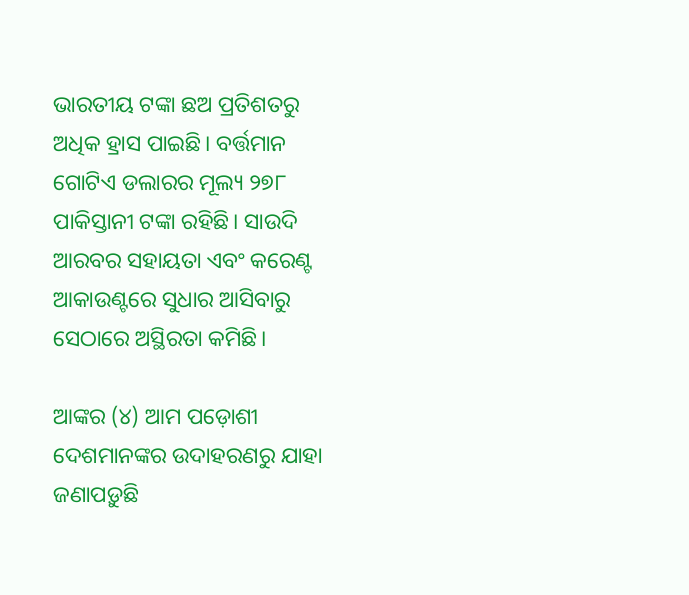ଭାରତୀୟ ଟଙ୍କା ଛଅ ପ୍ରତିଶତରୁ ଅଧିକ ହ୍ରାସ ପାଇଛି। ବର୍ତ୍ତମାନ ଗୋଟିଏ ଡଲାରର ମୂଲ୍ୟ ୨୭୮ ପାକିସ୍ତାନୀ ଟଙ୍କା ରହିଛି। ସାଉଦି ଆରବର ସହାୟତା ଏବଂ କରେଣ୍ଟ ଆକାଉଣ୍ଟରେ ସୁଧାର ଆସିବାରୁ ସେଠାରେ ଅସ୍ଥିରତା କମିଛି।

ଆଙ୍କର (୪) ଆମ ପଡ଼ୋଶୀ ଦେଶମାନଙ୍କର ଉଦାହରଣରୁ ଯାହା ଜଣାପଡ଼ୁଛି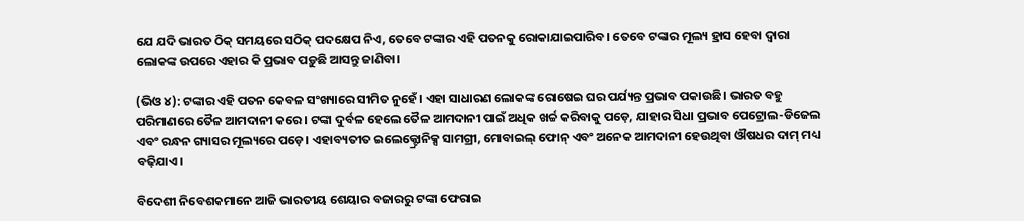ଯେ ଯଦି ଭାରତ ଠିକ୍ ସମୟରେ ସଠିକ୍ ପଦକ୍ଷେପ ନିଏ, ତେବେ ଟଙ୍କାର ଏହି ପତନକୁ ରୋକାଯାଇପାରିବ। ତେବେ ଟଙ୍କାର ମୂଲ୍ୟ ହ୍ରାସ ହେବା ଦ୍ୱାରା ଲୋକଙ୍କ ଉପରେ ଏହାର କି ପ୍ରଭାବ ପଡ଼ୁଛି ଆସନ୍ତୁ ଜାଣିବା।

(ଭିଓ ୪): ଟଙ୍କାର ଏହି ପତନ କେବଳ ସଂଖ୍ୟାରେ ସୀମିତ ନୁହେଁ। ଏହା ସାଧାରଣ ଲୋକଙ୍କ ରୋଷେଇ ଘର ପର୍ଯ୍ୟନ୍ତ ପ୍ରଭାବ ପକାଉଛି। ଭାରତ ବହୁ ପରିମାଣରେ ତୈଳ ଆମଦାନୀ କରେ। ଟଙ୍କା ଦୁର୍ବଳ ହେଲେ ତୈଳ ଆମଦାନୀ ପାଇଁ ଅଧିକ ଖର୍ଚ୍ଚ କରିବାକୁ ପଡ଼େ, ଯାହାର ସିଧା ପ୍ରଭାବ ପେଟ୍ରୋଲ-ଡିଜେଲ ଏବଂ ରନ୍ଧନ ଗ୍ୟାସର ମୂଲ୍ୟରେ ପଡ଼େ। ଏହାବ୍ୟତୀତ ଇଲେକ୍ଟ୍ରୋନିକ୍ସ ସାମଗ୍ରୀ, ମୋବାଇଲ୍ ଫୋନ୍ ଏବଂ ଅନେକ ଆମଦାନୀ ହେଉଥିବା ଔଷଧର ଦାମ୍ ମଧ୍ୟ ବଢ଼ିଯାଏ।

ବିଦେଶୀ ନିବେଶକମାନେ ଆଜି ଭାରତୀୟ ଶେୟାର ବଜାରରୁ ଟଙ୍କା ଫେରାଇ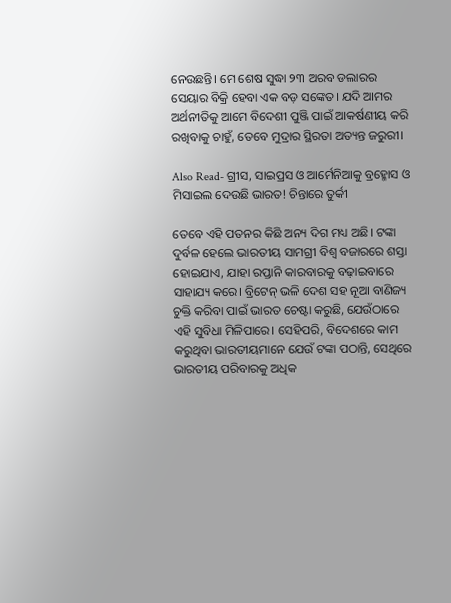ନେଉଛନ୍ତି। ମେ ଶେଷ ସୁଦ୍ଧା ୨୩ ଅରବ ଡଲାରର ସେୟାର ବିକ୍ରି ହେବା ଏକ ବଡ଼ ସଙ୍କେତ। ଯଦି ଆମର ଅର୍ଥନୀତିକୁ ଆମେ ବିଦେଶୀ ପୁଞ୍ଜି ପାଇଁ ଆକର୍ଷଣୀୟ କରି ରଖିବାକୁ ଚାହୁଁ, ତେବେ ମୁଦ୍ରାର ସ୍ଥିରତା ଅତ୍ୟନ୍ତ ଜରୁରୀ।

Also Read- ଗ୍ରୀସ, ସାଇପ୍ରସ ଓ ଆର୍ମେନିଆକୁ ବ୍ରହ୍ମୋସ ଓ ମିସାଇଲ ଦେଉଛି ଭାରତ! ଚିନ୍ତାରେ ତୁର୍କୀ

ତେବେ ଏହି ପତନର କିଛି ଅନ୍ୟ ଦିଗ ମଧ୍ୟ ଅଛି। ଟଙ୍କା ଦୁର୍ବଳ ହେଲେ ଭାରତୀୟ ସାମଗ୍ରୀ ବିଶ୍ୱ ବଜାରରେ ଶସ୍ତା ହୋଇଯାଏ, ଯାହା ରପ୍ତାନି କାରବାରକୁ ବଢ଼ାଇବାରେ ସାହାଯ୍ୟ କରେ। ବ୍ରିଟେନ୍ ଭଳି ଦେଶ ସହ ନୂଆ ବାଣିଜ୍ୟ ଚୁକ୍ତି କରିବା ପାଇଁ ଭାରତ ଚେଷ୍ଟା କରୁଛି, ଯେଉଁଠାରେ ଏହି ସୁବିଧା ମିଳିପାରେ। ସେହିପରି, ବିଦେଶରେ କାମ କରୁଥିବା ଭାରତୀୟମାନେ ଯେଉଁ ଟଙ୍କା ପଠାନ୍ତି, ସେଥିରେ ଭାରତୀୟ ପରିବାରକୁ ଅଧିକ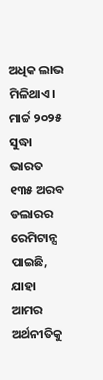ଅଧିକ ଲାଭ ମିଳିଥାଏ। ମାର୍ଚ୍ଚ ୨୦୨୫ ସୁଦ୍ଧା ଭାରତ ୧୩୫ ଅରବ ଡଲାରର ରେମିଟାନ୍ସ ପାଇଛି, ଯାହା ଆମର ଅର୍ଥନୀତିକୁ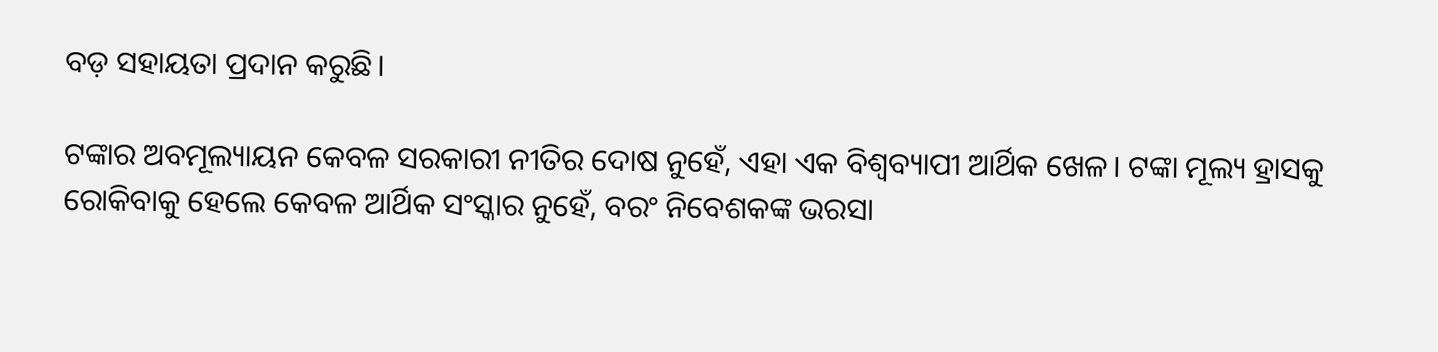ବଡ଼ ସହାୟତା ପ୍ରଦାନ କରୁଛି।

ଟଙ୍କାର ଅବମୂଲ୍ୟାୟନ କେବଳ ସରକାରୀ ନୀତିର ଦୋଷ ନୁହେଁ, ଏହା ଏକ ବିଶ୍ୱବ୍ୟାପୀ ଆର୍ଥିକ ଖେଳ। ଟଙ୍କା ମୂଲ୍ୟ ହ୍ରାସକୁ ରୋକିବାକୁ ହେଲେ କେବଳ ଆର୍ଥିକ ସଂସ୍କାର ନୁହେଁ, ବରଂ ନିବେଶକଙ୍କ ଭରସା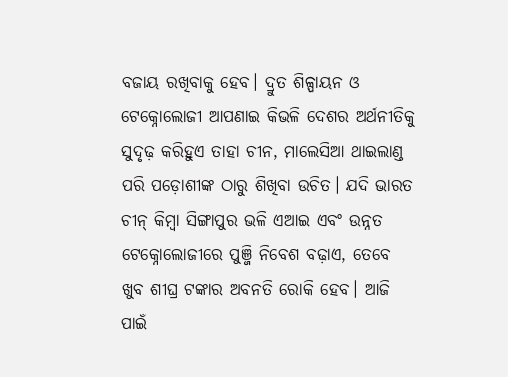ବଜାୟ ରଖିବାକୁ ହେବ। ଦ୍ରୁତ ଶିଳ୍ପାୟନ ଓ ଟେକ୍ନୋଲୋଜୀ ଆପଣାଇ କିଭଳି ଦେଶର ଅର୍ଥନୀତିକୁ ସୁଦୃଢ଼ କରିହୁଏ ତାହା ଚୀନ, ମାଲେସିଆ ଥାଇଲାଣ୍ଡ ପରି ପଡ଼ୋଶୀଙ୍କ ଠାରୁ ଶିଖିବା ଉଚିତ। ଯଦି ଭାରତ ଚୀନ୍ କିମ୍ବା ସିଙ୍ଗାପୁର ଭଳି ଏଆଇ ଏବଂ ଉନ୍ନତ ଟେକ୍ନୋଲୋଜୀରେ ପୁଞ୍ଜି ନିବେଶ ବଢ଼ାଏ, ତେବେ ଖୁବ ଶୀଘ୍ର ଟଙ୍କାର ଅବନତି ରୋକି ହେବ। ଆଜି ପାଇଁ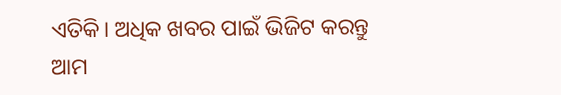ଏତିକି। ଅଧିକ ଖବର ପାଇଁ ଭିଜିଟ କରନ୍ତୁ ଆମ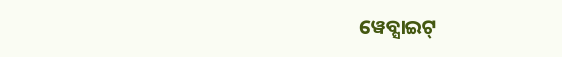ୱେବ୍ସାଇଟ୍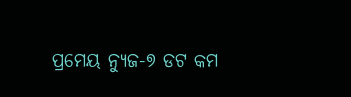ପ୍ରମେୟ ନ୍ୟୁଜ-୭ ଡଟ କମ